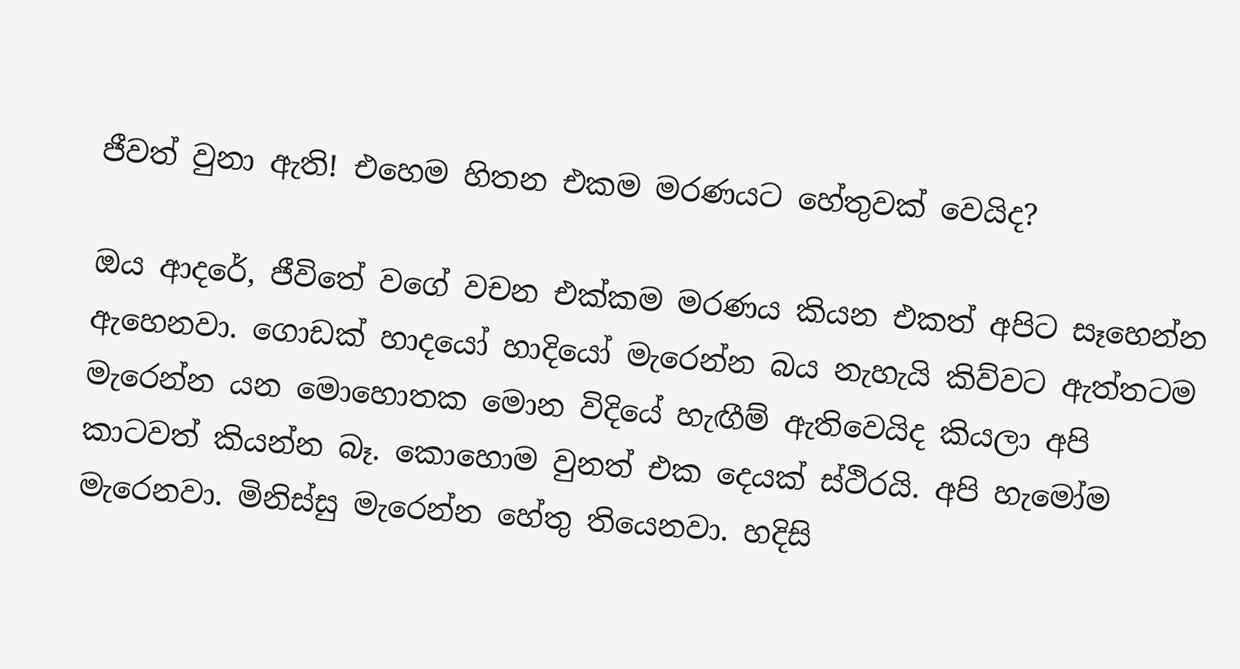ජීවත් වුනා ඇති! එහෙම හිතන එකම මරණයට හේතුවක් වෙයිද?

ඔය ආදරේ, ජීවිතේ වගේ වචන එක්කම මරණය කියන එකත් අපිට සෑහෙන්න ඇහෙනවා. ගොඩක් හාදයෝ හාදියෝ මැරෙන්න බය නැහැයි කිව්වට ඇත්තටම මැරෙන්න යන මොහොතක මොන විදියේ හැඟීම් ඇතිවෙයිද කියලා අපි කාටවත් කියන්න බෑ. කොහොම වුනත් එක දෙයක් ස්ථිරයි. අපි හැමෝම මැරෙනවා. මිනිස්සු මැරෙන්න හේතු තියෙනවා. හදිසි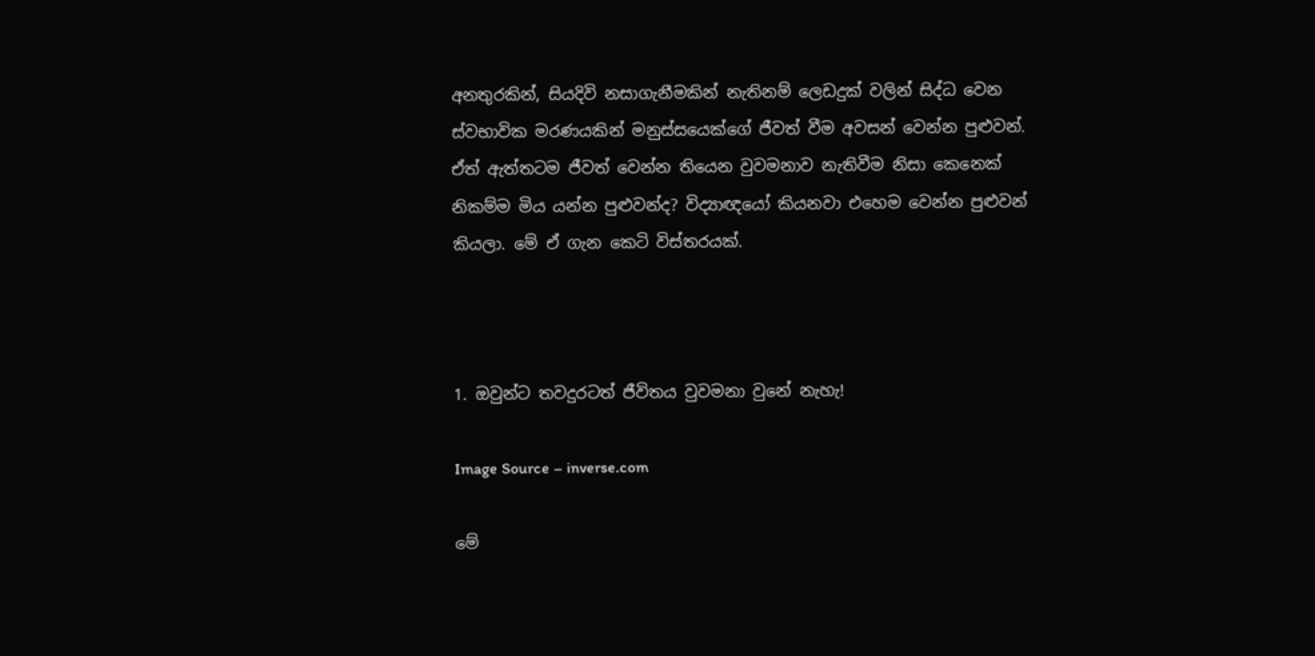අනතුරකින්, සියදිවි නසාගැනීමකින් නැතිනම් ලෙඩදුක් වලින් සිද්ධ වෙන ස්වභාවික මරණයකින් මනුස්සයෙක්ගේ ජීවත් වීම අවසන් වෙන්න පුළුවන්. ඒත් ඇත්තටම ජීවත් වෙන්න තියෙන වුවමනාව නැතිවීම නිසා කෙනෙක් නිකම්ම මිය යන්න පුළුවන්ද? විද්‍යාඥයෝ කියනවා එහෙම වෙන්න පුළුවන් කියලා. මේ ඒ ගැන කෙටි විස්තරයක්.



1. ඔවුන්ට තවදුරටත් ජීවිතය වුවමනා වුනේ නැහැ!

Image Source – inverse.com

මේ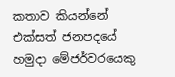කතාව කියන්නේ එක්සත් ජනපදයේ හමුදා මේජර්වරයෙකු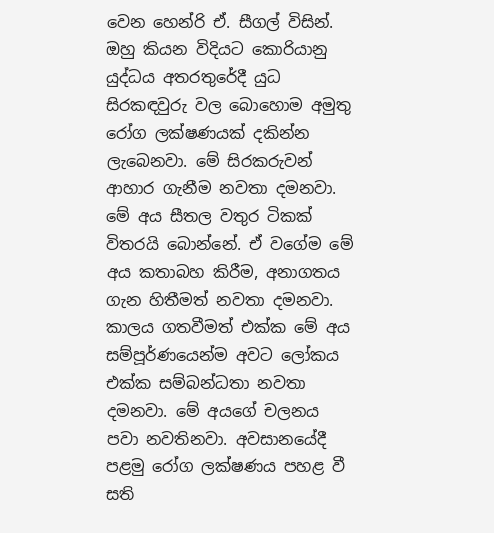වෙන හෙන්රි ඒ. සීගල් විසින්. ඔහු කියන විදියට කොරියානු යුද්ධය අතරතුරේදී යුධ සිරකඳවුරු වල බොහොම අමුතු රෝග ලක්ෂණයක් දකින්න ලැබෙනවා. මේ සිරකරුවන් ආහාර ගැනීම නවතා දමනවා. මේ අය සීතල වතුර ටිකක් විතරයි බොන්නේ. ඒ වගේම මේ අය කතාබහ කිරීම, අනාගතය ගැන හිතීමත් නවතා දමනවා. කාලය ගතවීමත් එක්ක මේ අය සම්පූර්ණයෙන්ම අවට ලෝකය එක්ක සම්බන්ධතා නවතා දමනවා. මේ අයගේ චලනය පවා නවතිනවා. අවසානයේදී පළමු රෝග ලක්ෂණය පහළ වී සති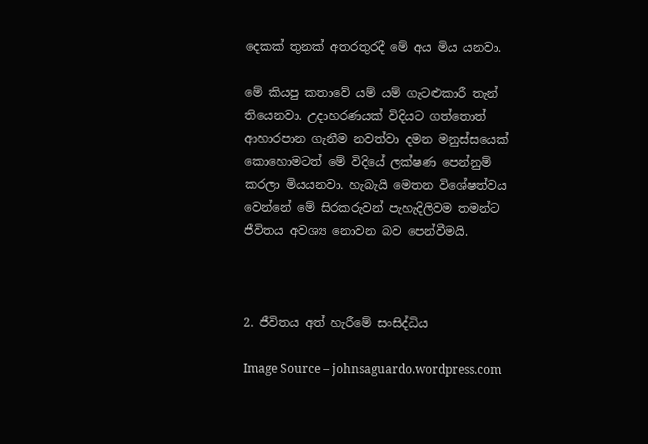දෙකක් තුනක් අතරතුරදී මේ අය මිය යනවා.

මේ කියපු කතාවේ යම් යම් ගැටළුකාරී තැන් තියෙනවා. උදාහරණයක් විදියට ගත්තොත් ආහාරපාන ගැනීම නවත්වා දමන මනුස්සයෙක් කොහොමටත් මේ විදියේ ලක්ෂණ පෙන්නුම් කරලා මියයනවා. හැබැයි මෙතන විශේෂත්වය වෙන්නේ මේ සිරකරුවන් පැහැදිලිවම තමන්ට ජීවිතය අවශ්‍ය නොවන බව පෙන්වීමයි.



2. ජීවිතය අත් හැරීමේ සංසිද්ධිය

Image Source – johnsaguardo.wordpress.com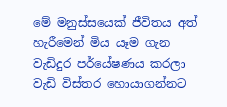මේ මනුස්සයෙක් ජීවිතය අත් හැරීමෙන් මිය යෑම ගැන වැඩිදුර පර්යේෂණය කරලා වැඩි විස්තර හොයාගන්නට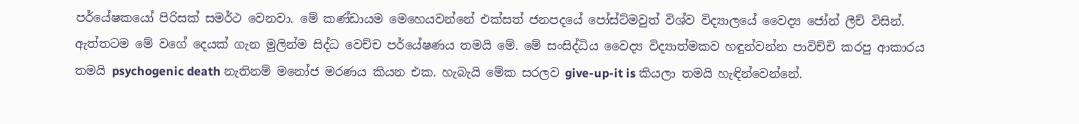පර්යේෂකයෝ පිරිසක් සමර්ථ වෙනවා. මේ කණ්ඩායම මෙහෙයවන්නේ එක්සත් ජනපදයේ පෝස්ට්මවුත් විශ්ව විද්‍යාලයේ වෛද්‍ය ජෝන් ලීච් විසින්. ඇත්තටම මේ වගේ දෙයක් ගැන මුලින්ම සිද්ධ වෙච්ච පර්යේෂණය තමයි මේ. මේ සංසිද්ධිය වෛද්‍ය විද්‍යාත්මකව හඳුන්වන්න පාවිච්චි කරපු ආකාරය තමයි psychogenic death නැතිනම් මනෝජ මරණය කියන එක. හැබැයි මේක සරලව give-up-it is කියලා තමයි හැඳින්වෙන්නේ.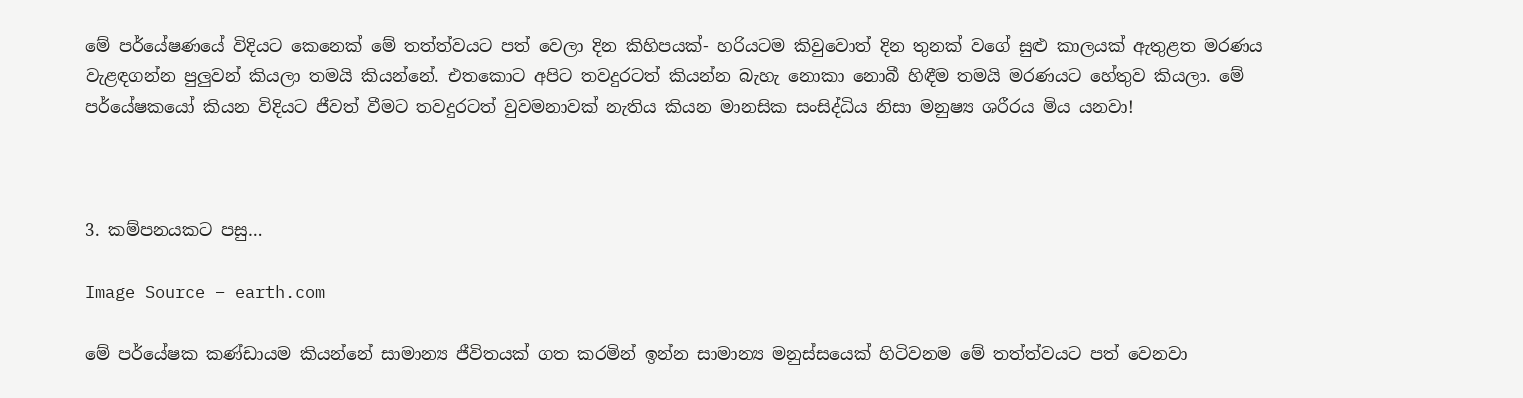මේ පර්යේෂණයේ විදියට කෙනෙක් මේ තත්ත්වයට පත් වෙලා දින කිහිපයක්- හරියටම කිවුවොත් දින තුනක් වගේ සුළු කාලයක් ඇතුළත මරණය වැළඳගන්න පුලුවන් කියලා තමයි කියන්නේ. එතකොට අපිට තවදුරටත් කියන්න බැහැ නොකා නොබී හිඳීම තමයි මරණයට හේතුව කියලා. මේ පර්යේෂකයෝ කියන විදියට ජීවත් වීමට තවදුරටත් වුවමනාවක් නැතිය කියන මානසික සංසිද්ධිය නිසා මනුෂ්‍ය ශරීරය මිය යනවා!



3. කම්පනයකට පසු…

Image Source – earth.com

මේ පර්යේෂක කණ්ඩායම කියන්නේ සාමාන්‍ය ජීවිතයක් ගත කරමින් ඉන්න සාමාන්‍ය මනුස්සයෙක් හිටිවනම මේ තත්ත්වයට පත් වෙනවා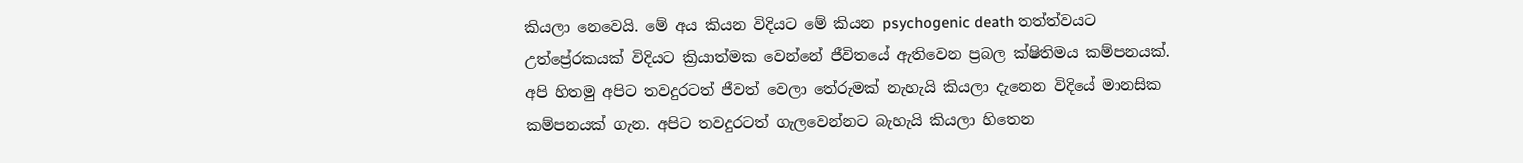කියලා නෙවෙයි. මේ අය කියන විදියට මේ කියන psychogenic death තත්ත්වයට උත්ප්‍රේරකයක් විදියට ක්‍රියාත්මක වෙන්නේ ජීවිතයේ ඇතිවෙන ප්‍රබල ක්ෂිතිමය කම්පනයක්. අපි හිතමු අපිට තවදුරටත් ජීවත් වෙලා තේරුමක් නැහැයි කියලා දැනෙන විදියේ මානසික කම්පනයක් ගැන. අපිට තවදුරටත් ගැලවෙන්නට බැහැයි කියලා හිතෙන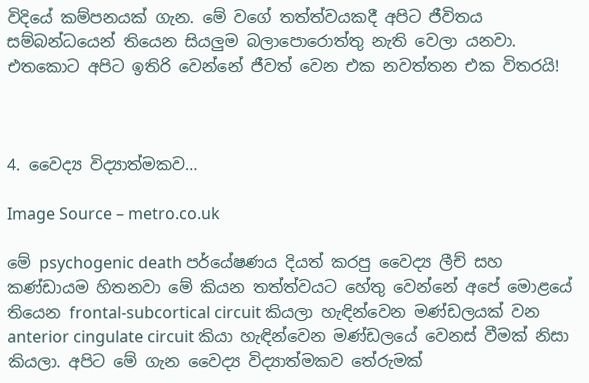විදියේ කම්පනයක් ගැන. මේ වගේ තත්ත්වයකදී අපිට ජීවිතය සම්බන්ධයෙන් තියෙන සියලුම බලාපොරොත්තු නැති වෙලා යනවා. එතකොට අපිට ඉතිරි වෙන්නේ ජීවත් වෙන එක නවත්තන එක විතරයි!



4. වෛද්‍ය විද්‍යාත්මකව…

Image Source – metro.co.uk

මේ psychogenic death පර්යේෂණය දියත් කරපු වෛද්‍ය ලීච් සහ කණ්ඩායම හිතනවා මේ කියන තත්ත්වයට හේතු වෙන්නේ අපේ මොළයේ තියෙන frontal-subcortical circuit කියලා හැඳින්වෙන මණ්ඩලයක් වන anterior cingulate circuit කියා හැඳින්වෙන මණ්ඩලයේ වෙනස් වීමක් නිසා කියලා. අපිට මේ ගැන වෛද්‍ය විද්‍යාත්මකව තේරුමක්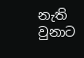නැති වුනාට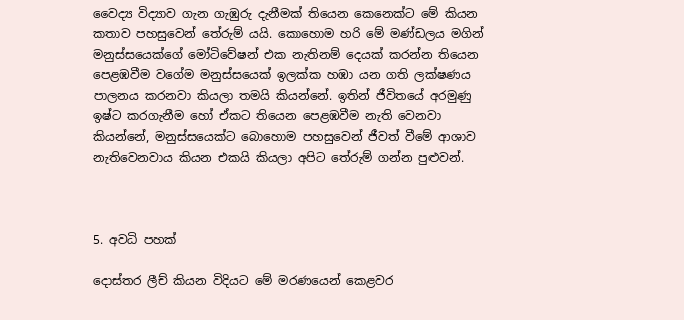වෛද්‍ය විද්‍යාව ගැන ගැඹුරු දැනීමක් තියෙන කෙනෙක්ට මේ කියන කතාව පහසුවෙන් තේරුම් යයි. කොහොම හරි මේ මණ්ඩලය මගින් මනුස්සයෙක්ගේ මෝටිවේෂන් එක නැතිනම් දෙයක් කරන්න තියෙන පෙළඹවීම වගේම මනුස්සයෙක් ඉලක්ක හඹා යන ගති ලක්ෂණය පාලනය කරනවා කියලා තමයි කියන්නේ. ඉතින් ජීවිතයේ අරමුණු ඉෂ්ට කරගැනීම හෝ ඒකට තියෙන පෙළඹවීම නැති වෙනවා කියන්නේ, මනුස්සයෙක්ට බොහොම පහසුවෙන් ජීවත් වීමේ ආශාව නැතිවෙනවාය කියන එකයි කියලා අපිට තේරුම් ගන්න පුළුවන්.



5. අවධි පහක්

දොස්තර ලීච් කියන විදියට මේ මරණයෙන් කෙළවර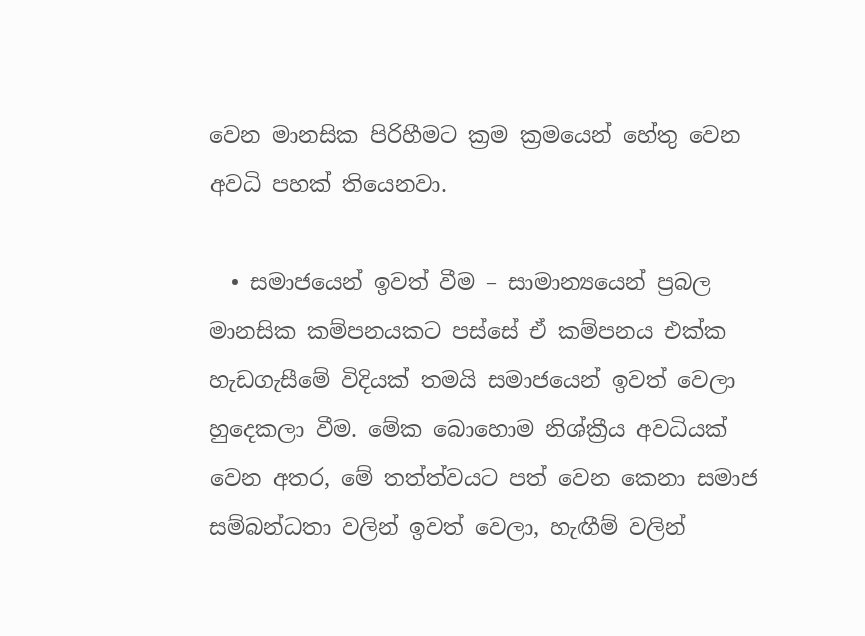වෙන මානසික පිරිහීමට ක්‍රම ක්‍රමයෙන් හේතු වෙන අවධි පහක් තියෙනවා.

  • සමාජයෙන් ඉවත් වීම – සාමාන්‍යයෙන් ප්‍රබල මානසික කම්පනයකට පස්සේ ඒ කම්පනය එක්ක හැඩගැසීමේ විදියක් තමයි සමාජයෙන් ඉවත් වෙලා හුදෙකලා වීම. මේක බොහොම නිශ්ක්‍රීය අවධියක් වෙන අතර, මේ තත්ත්වයට පත් වෙන කෙනා සමාජ සම්බන්ධතා වලින් ඉවත් වෙලා, හැඟීම් වලින්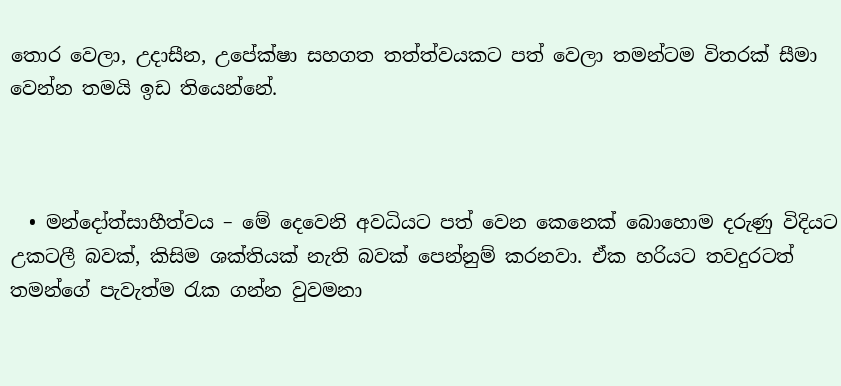තොර වෙලා, උදාසීන, උපේක්ෂා සහගත තත්ත්වයකට පත් වෙලා තමන්ටම විතරක් සීමා වෙන්න තමයි ඉඩ තියෙන්නේ.



  • මන්දෝත්සාහීත්වය – මේ දෙවෙනි අවධියට පත් වෙන කෙනෙක් බොහොම දරුණු විදියට උකටලී බවක්, කිසිම ශක්තියක් නැති බවක් පෙන්නුම් කරනවා. ඒක හරියට තවදුරටත් තමන්ගේ පැවැත්ම ‍රැක ගන්න වුවමනා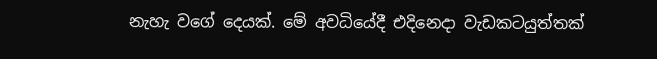නැහැ වගේ දෙයක්. මේ අවධියේදී එදිනෙදා වැඩකටයුත්තක්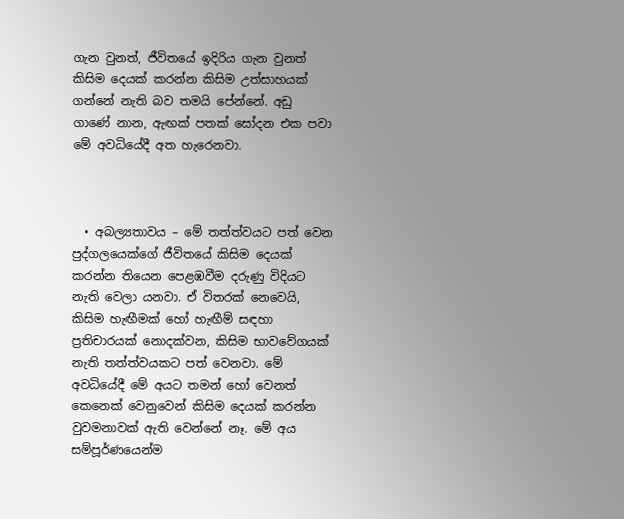ගැන වුනත්, ජීවිතයේ ඉදිරිය ගැන වුනත් කිසිම දෙයක් කරන්න කිසිම උත්සාහයක් ගන්නේ නැති බව තමයි පේන්නේ. අඩු ගාණේ නාන, ඇඟක් පතක් සෝදන එක පවා මේ අවධියේදී අත හැරෙනවා.



  • අබල්‍යතාවය – මේ තත්ත්වයට පත් වෙන පුද්ගලයෙක්ගේ ජීවිතයේ කිසිම දෙයක් කරන්න තියෙන පෙළඹවීම දරුණු විදියට නැති වෙලා යනවා. ඒ විතරක් නෙවෙයි, කිසිම හැඟීමක් හෝ හැඟීම් සඳහා ප්‍රතිචාරයක් නොදක්වන, කිසිම භාවවේගයක් නැති තත්ත්වයකට පත් වෙනවා. මේ අවධියේදී මේ අයට තමන් හෝ වෙනත් කෙනෙක් වෙනුවෙන් කිසිම දෙයක් කරන්න වුවමනාවක් ඇති වෙන්නේ නෑ. මේ අය සම්පූර්ණයෙන්ම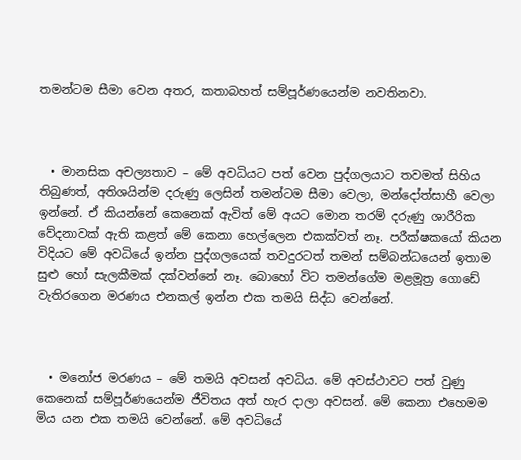තමන්ටම සීමා වෙන අතර, කතාබහත් සම්පූර්ණයෙන්ම නවතිනවා.



  • මානසික අචල්‍යතාව – මේ අවධියට පත් වෙන පුද්ගලයාට තවමත් සිහිය තිබුණත්, අතිශයින්ම දරුණු ලෙසින් තමන්ටම සීමා වෙලා, මන්දෝත්සාහී වෙලා ඉන්නේ. ඒ කියන්නේ කෙනෙක් ඇවිත් මේ අයට මොන තරම් දරුණු ශාරීරික වේදනාවක් ඇති කළත් මේ කෙනා හෙල්ලෙන එකක්වත් නෑ. පරීක්ෂකයෝ කියන විදියට මේ අවධියේ ඉන්න පුද්ගලයෙක් තවදුරටත් තමන් සම්බන්ධයෙන් ඉතාම සුළු හෝ සැලකීමක් දක්වන්නේ නෑ. බොහෝ විට තමන්ගේම මළමූත්‍ර ගොඩේ වැතිරගෙන මරණය එනකල් ඉන්න එක තමයි සිද්ධ වෙන්නේ.



  • මනෝජ මරණය – මේ තමයි අවසන් අවධිය. මේ අවස්ථාවට පත් වුණු කෙනෙක් සම්පූර්ණයෙන්ම ජීවිතය අත් හැර දාලා අවසන්. මේ කෙනා එහෙමම මිය යන එක තමයි වෙන්නේ. මේ අවධියේ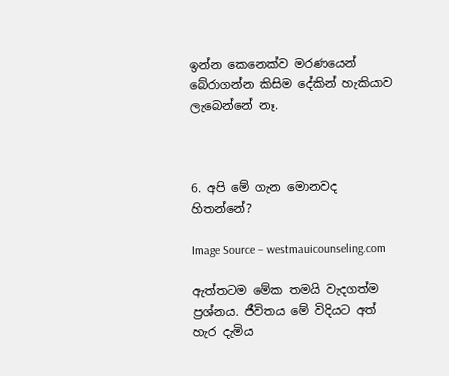ඉන්න කෙනෙක්ව මරණයෙන් බේරාගන්න කිසිම දේකින් හැකියාව ලැබෙන්නේ නෑ.



6. අපි මේ ගැන මොනවද හිතන්නේ?

Image Source – westmauicounseling.com

ඇත්තටම මේක තමයි වැදගත්ම ප්‍රශ්නය. ජීවිතය මේ විදියට අත් හැර දැමිය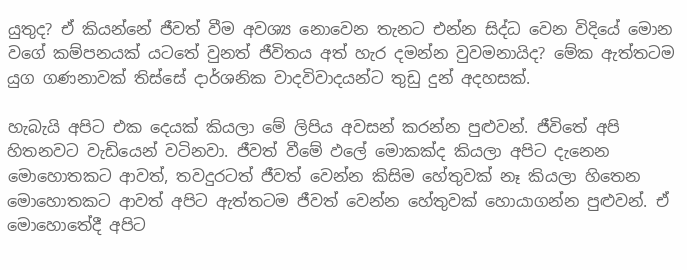යුතුද? ඒ කියන්නේ ජීවත් වීම අවශ්‍ය නොවෙන තැනට එන්න සිද්ධ වෙන විදියේ මොන වගේ කම්පනයක් යටතේ වුනත් ජීවිතය අත් හැර දමන්න වුවමනායිද? මේක ඇත්තටම යුග ගණනාවක් තිස්සේ දාර්ශනික වාදවිවාදයන්ට තුඩු දුන් අදහසක්.

හැබැයි අපිට එක දෙයක් කියලා මේ ලිපිය අවසන් කරන්න පුළුවන්. ජීවිතේ අපි හිතනවට වැඩියෙන් වටිනවා. ජීවත් වීමේ ඵලේ මොකක්ද කියලා අපිට දැනෙන මොහොතකට ආවත්, තවදුරටත් ජීවත් වෙන්න කිසිම හේතුවක් නෑ කියලා හිතෙන මොහොතකට ආවත් අපිට ඇත්තටම ජීවත් වෙන්න හේතුවක් හොයාගන්න පුළුවන්. ඒ මොහොතේදී අපිට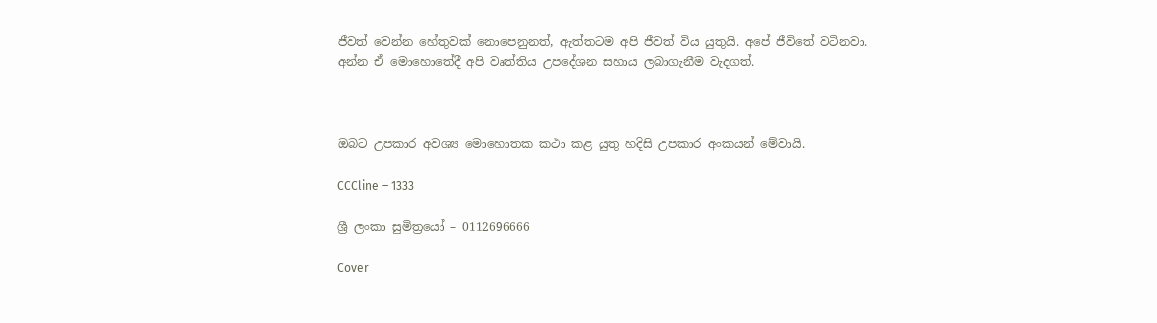ජීවත් වෙන්න හේතුවක් නොපෙනුනත්, ඇත්තටම අපි ජීවත් විය යුතුයි. අපේ ජීවිතේ වටිනවා. අන්න ඒ මොහොතේදී අපි වෘත්තිය උපදේශන සහාය ලබාගැනීම වැදගත්.



ඔබට උපකාර අවශ්‍ය මොහොතක කථා කළ යුතු හදිසි උපකාර අංකයන් මේවායි.

CCCline – 1333

ශ්‍රී ලංකා සුමිත්‍රයෝ – 0112696666

Cover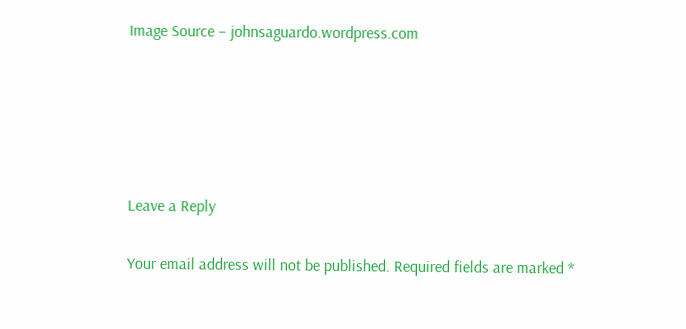Image Source – johnsaguardo.wordpress.com





Leave a Reply

Your email address will not be published. Required fields are marked *